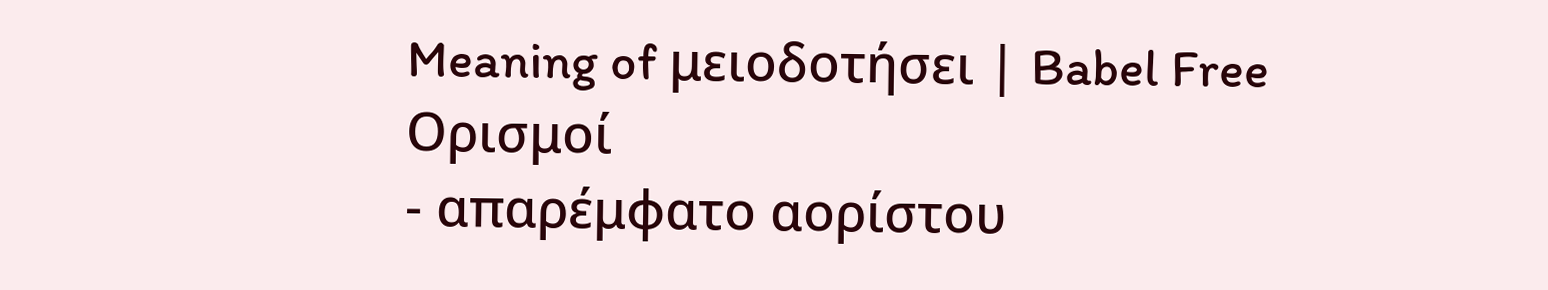Meaning of μειοδοτήσει | Babel Free
Ορισμοί
- απαρέμφατο αορίστου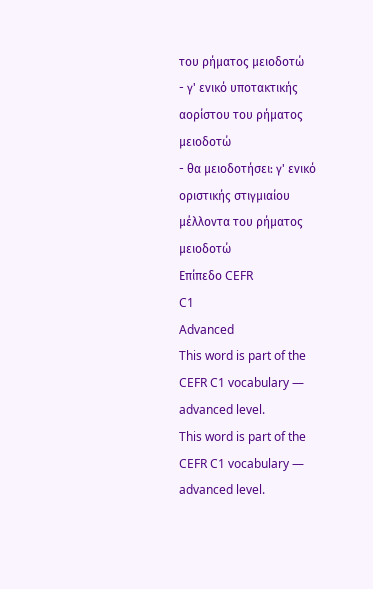του ρήματος μειοδοτώ
- γ' ενικό υποτακτικής αορίστου του ρήματος μειοδοτώ
- θα μειοδοτήσει: γ' ενικό οριστικής στιγμιαίου μέλλοντα του ρήματος μειοδοτώ
Επίπεδο CEFR
C1
Advanced
This word is part of the CEFR C1 vocabulary — advanced level.
This word is part of the CEFR C1 vocabulary — advanced level.